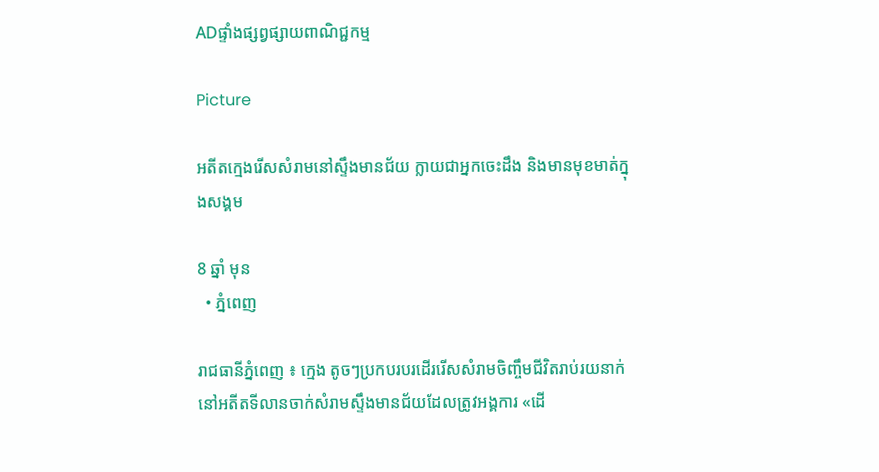ADផ្ទាំងផ្សព្វផ្សាយពាណិជ្ជកម្ម

Picture

អតីតក្មេងរើសសំរាមនៅស្ទឹងមានជ័យ ក្លាយជាអ្នកចេះដឹង និងមានមុខមាត់ក្នុងសង្គម

8 ឆ្នាំ មុន
  • ភ្នំពេញ

រាជធានីភ្នំពេញ ៖ ក្មេង តូចៗប្រកបរបរដើររើសសំរាមចិញ្ចឹមជីវិតរាប់រយនាក់នៅអតីតទីលានចាក់សំរាមស្ទឹងមានជ័យដែលត្រូវអង្គការ «ដើ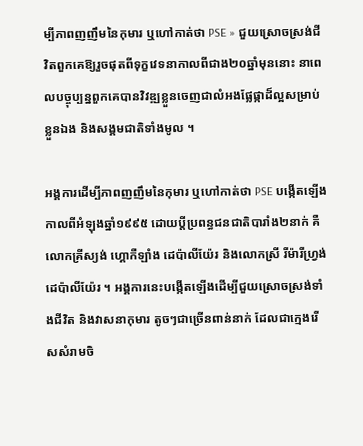ម្បីភាពញញឹមនៃកុមារ ឬហៅកាត់ថា PSE » ជួយស្រោចស្រង់ជីវិតពួកគេឱ្យរួចផុតពីទុក្ខវេទនាកាលពីជាង២០ឆ្នាំមុននោះ នាពេលបច្ចុប្បន្នពួកគេបានវិវឌ្ឍខ្លួនចេញជាលំអងផ្លែផ្កាដ៏ល្អសម្រាប់ខ្លួនឯង និងសង្គមជាតិទាំងមូល ។

អង្គការដើម្បីភាពញញឹមនៃកុមារ ឬហៅកាត់ថា PSE បង្កើតឡើងកាលពីអំឡុងឆ្នាំ១៩៩៥ ដោយប្តីប្រពន្ធជនជាតិបារាំង២នាក់ គឺលោកគ្រីស្យង់ ហ្គោកឺឡាំង ដេប៉ាលីយ៉ែរ និងលោកស្រី រីម៉ារីហ្វ្រង់ ដេប៉ាលីយ៉ែរ ។ អង្គការនេះបង្កើតឡើងដើម្បីជួយស្រោចស្រង់ទាំងជីវិត និងវាសនាកុមារ តូចៗជាច្រើនពាន់នាក់ ដែលជាក្មេងរើសសំរាមចិ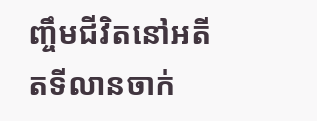ញ្ចឹមជីវិតនៅអតីតទីលានចាក់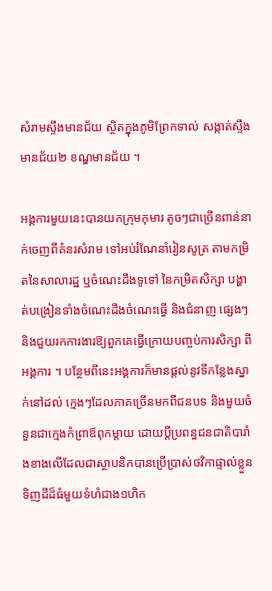សំរាមស្ទឹងមានជ័យ ស្ថិតក្នុងភូមិព្រែកទាល់ សង្កាត់ស្ទឹងមានជ័យ២ ខណ្ឌមានជ័យ ។

អង្គការមួយនេះបានយកក្រុមកុមារ តូចៗជាច្រើនពាន់នាក់ចេញពីគំនរសំរាម ទៅអប់រំណែនាំរៀនសូត្រ តាមកម្រិតនៃសាលារដ្ឋ ឬចំណេះដឹងទូទៅ នៃកម្រិតសិក្សា បង្ហាត់បង្រៀនទាំងចំណេះដឹងចំណេះធ្វើ និងជំនាញ ផ្សេងៗ និងជួយរកការងារឱ្យពួកគេធ្វើក្រោយបញ្ចប់ការសិក្សា ពីអង្គការ ។ បន្ថែមពីនេះអង្គការក៏មានផ្តល់នូវទីកន្លែងស្នាក់នៅដល់ ក្មេងៗដែលភាគច្រើនមកពីជនបទ និងមួយចំនួនជាក្មេងកំព្រាឪពុកម្តាយ ដោយប្តីប្រពន្ធជនជាតិបារាំងខាងលើដែលជាស្ថាបនិកបានប្រើប្រាស់ថវិកាផ្ទាល់ខ្លួន ទិញដីដ៏ធំមួយទំហំជាង១ហិក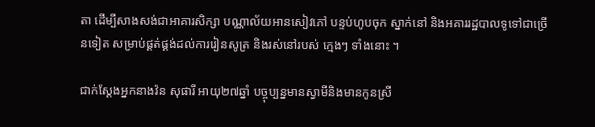តា ដើម្បីសាងសង់ជាអាគារសិក្សា បណ្ណាល័យអានសៀវភៅ បន្ទប់ហូបចុក ស្នាក់នៅ និងអគាររដ្ឋបាលទូទៅជាច្រើនទៀត សម្រាប់ផ្គត់ផ្គង់ដល់ការរៀនសូត្រ និងរស់នៅរបស់ ក្មេងៗ ទាំងនោះ ។

ជាក់ស្តែងអ្នកនាងវ៉ន សុផារី អាយុ២៧ឆ្នាំ បច្ចុប្បន្នមានស្វាមីនិងមានកូនស្រី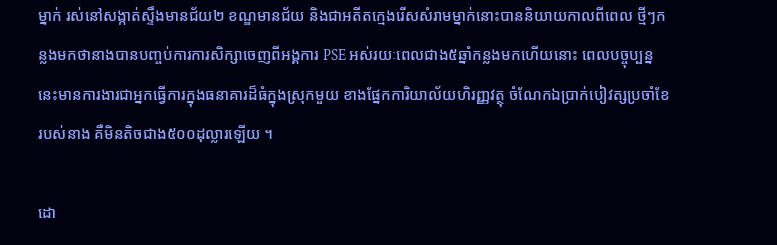ម្នាក់ រស់នៅសង្កាត់ស្ទឹងមានជ័យ២ ខណ្ឌមានជ័យ និងជាអតីតក្មេងរើសសំរាមម្នាក់នោះបាននិយាយកាលពីពេល ថ្មីៗកន្លងមកថានាងបានបញ្ចប់ការការសិក្សាចេញពីអង្គការ PSE អស់រយៈពេលជាង៥ឆ្នាំកន្លងមកហើយនោះ ពេលបច្ចុប្បន្ននេះមានការងារជាអ្នកធ្វើការក្នុងធនាគារដ៏ធំក្នុងស្រុកមួយ ខាងផ្នែកការិយាល័យហិរញ្ញវត្ថុ ចំណែកឯប្រាក់បៀវត្សប្រចាំខែរបស់នាង គឺមិនតិចជាង៥០០ដុល្លារឡើយ ។

ដោ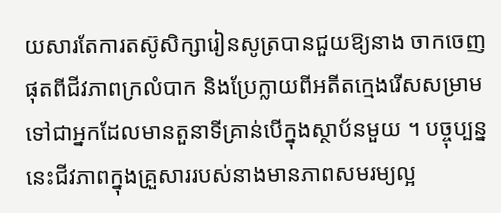យសារតែការតស៊ូសិក្សារៀនសូត្របានជួយឱ្យនាង ចាកចេញផុតពីជីវភាពក្រលំបាក និងប្រែក្លាយពីអតីតក្មេងរើសសម្រាមទៅជាអ្នកដែលមានតួនាទីគ្រាន់បើក្នុងស្ថាប័នមួយ ។ បច្ចុប្បន្ននេះជីវភាពក្នុងគ្រួសាររបស់នាងមានភាពសមរម្យល្អ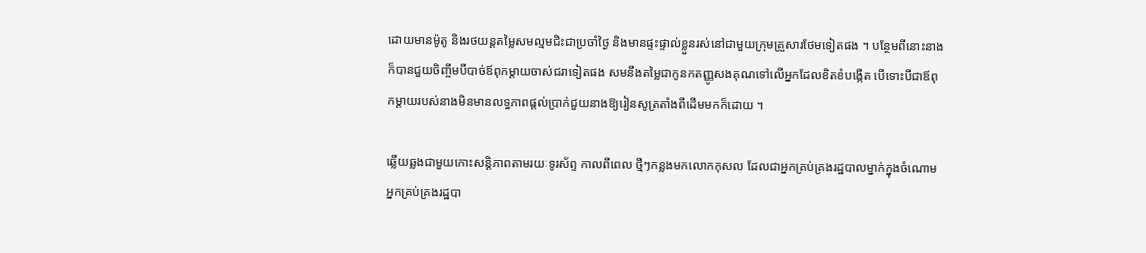ដោយមានម៉ូតូ និងរថយន្តតម្លៃសមល្មមជិះជាប្រចាំថ្ងៃ និងមានផ្ទះផ្ទាល់ខ្លួនរស់នៅជាមួយក្រុមគ្រួសារថែមទៀតផង ។ បន្ថែមពីនោះនាងក៏បានជួយចិញ្ចឹមបីបាច់ឪពុកម្តាយចាស់ជរាទៀតផង សមនឹងតម្លៃជាកូនកតញ្ញូសងគុណទៅលើអ្នកដែលខិតខំបង្កើត បើទោះបីជាឪពុកម្តាយរបស់នាងមិនមានលទ្ធភាពផ្តល់ប្រាក់ជួយនាងឱ្យរៀនសូត្រតាំងពីដើមមកក៏ដោយ ។

ឆ្លើយឆ្លងជាមួយកោះសន្តិភាពតាមរយៈទូរស័ព្ទ កាលពីពេល ថ្មីៗកន្លងមកលោកកុសល ដែលជាអ្នកគ្រប់គ្រងរដ្ឋបាលម្នាក់ក្នុងចំណោមអ្នកគ្រប់គ្រងរដ្ឋបា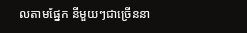លតាមផ្នែក នីមួយៗជាច្រើននា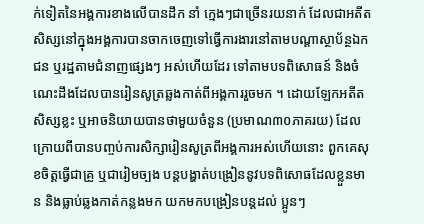ក់ទៀតនៃអង្គការខាងលើបានដឹក នាំ ក្មេងៗជាច្រើនរយនាក់ ដែលជាអតីតសិស្សនៅក្នុងអង្គការបានចាកចេញទៅធ្វើការងារនៅតាមបណ្តាស្ថាប័ន្ថឯកជន ឬរដ្ឋតាមជំនាញផ្សេងៗ អស់ហើយដែរ ទៅតាមបទពិសោធន៍ និងចំណេះដឹងដែលបានរៀនសូត្រឆ្លងកាត់ពីអង្គការរួចមក ។ ដោយឡែកអតីតសិស្សខ្លះ ឬអាចនិយាយបានថាមួយចំនួន (ប្រមាណ៣០ភាគរយ) ដែលក្រោយពីបានបញ្ចប់ការសិក្សារៀនសូត្រពីអង្គការអស់ហើយនោះ ពួកគេសុខចិត្តធ្វើជាគ្រូ ឬជារៀមច្បង បន្តបង្ហាត់បង្រៀននូវបទពិសោធដែលខ្លួនមាន និងធ្លាប់ឆ្លងកាត់កន្លងមក យកមកបង្រៀនបន្តដល់ ប្អូនៗ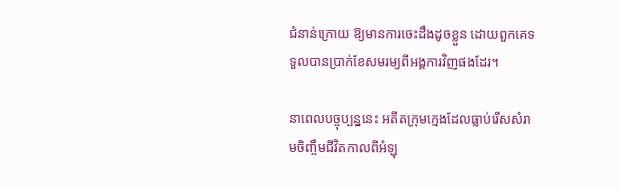ជំនាន់ក្រោយ ឱ្យមានការចេះដឹងដូចខ្លួន ដោយពួកគេទទួលបានប្រាក់ខែសមរម្យពីអង្គការវិញផងដែរ។

នាពេលបច្ចុប្បន្ននេះ អតីតក្រុមក្មេងដែលធ្លាប់រើសសំរាមចិញ្ចឹមជីវិតកាលពីអំឡុ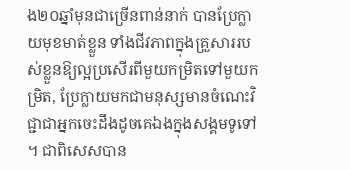ង២០ឆ្នាំមុនជាច្រើនពាន់នាក់ បានប្រែក្លាយមុខមាត់ខ្លួន ទាំងជីវភាពក្នុងគ្រួសាររបស់ខ្លួនឱ្យល្អប្រសើរពីមួយកម្រិតទៅមួយកម្រិត, ប្រែក្លាយមកជាមនុស្សមានចំណេះវិជ្ជាជាអ្នកចេះដឹងដូចគេឯងក្នុងសង្គមទូទៅ ។ ជាពិសេសបាន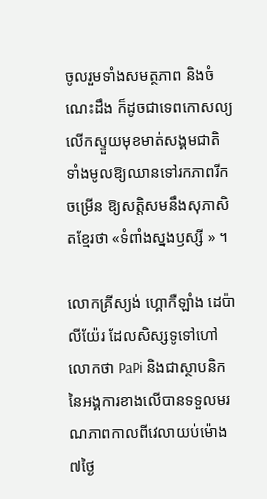ចូលរួមទាំងសមត្ថភាព និងចំណេះដឹង ក៏ដូចជាទេពកោសល្យលើកស្ទួយមុខមាត់សង្គមជាតិទាំងមូលឱ្យឈានទៅរកភាពរីកចម្រើន ឱ្យសត្តិសមនឹងសុភាសិតខ្មែរថា «ទំពាំងស្នងឫស្សី » ។

លោកគ្រីស្យង់ ហ្គោកឺឡាំង ដេប៉ាលីយ៉ែរ ដែលសិស្សទូទៅហៅលោកថា PaPi និងជាស្ថាបនិកនៃអង្គការខាងលើបានទទួលមរណភាពកាលពីវេលាយប់ម៉ោង៧ថ្ងៃ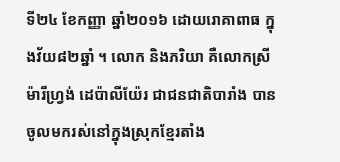ទី២៤ ខែកញ្ញា ឆ្នាំ២០១៦ ដោយរោគាពាធ ក្នុងវ័យ៨២ឆ្នាំ ។ លោក និងភរិយា គឺលោកស្រីម៉ារីហ្វ្រង់ ដេប៉ាលីយ៉ែរ ជាជនជាតិបារាំង បានចូលមករស់នៅក្នុងស្រុកខ្មែរតាំង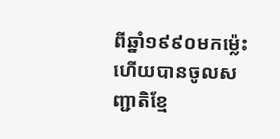ពីឆ្នាំ១៩៩០មកម្ល៉េះ ហើយបានចូលសញ្ជាតិខ្មែ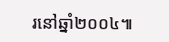រនៅឆ្នាំ២០០៤៕